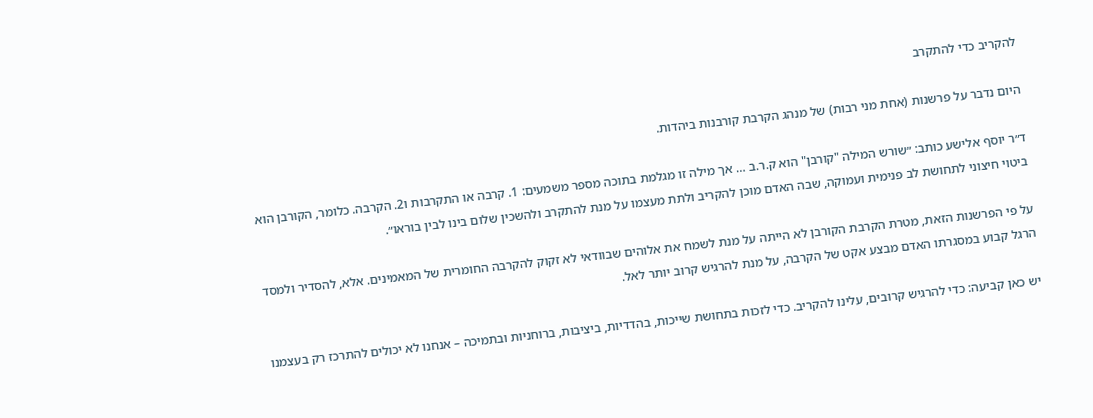להקריב כדי להתקרב

היום נדבר על פרשנות (אחת מני רבות) של מנהג הקרבת קורבנות ביהדות.

ד״ר יוסף אלישע כותב: ״שורש המילה "קורבן" הוא ק.ר.ב … אך מילה זו מגלמת בתוכה מספר משמעים: 1. קרבה או התקרבות ו2. הקרבה. כלומר, הקורבן הוא ביטוי חיצוני לתחושת לב פנימית ועמוקה, שבה האדם מוכן להקריב ולתת מעצמו על מנת להתקרב ולהשכין שלום בינו לבין בוראו״.

על פי הפרשנות הזאת, מטרת הקרבת הקורבן לא הייתה על מנת לשמח את אלוהים שבוודאי לא זקוק להקרבה החומרית של המאמינים. אלא, להסדיר ולמסד הרגל קבוע במסגרתו האדם מבצע אקט של הקרבה, על מנת להרגיש קרוב יותר לאל.

יש כאן קביעה: כדי להרגיש קרובים, עלינו להקריב. כדי לזכות בתחושת שייכות, בהדדיות, ביציבות, ברוחניות ובתמיכה – אנחנו לא יכולים להתרכז רק בעצמנו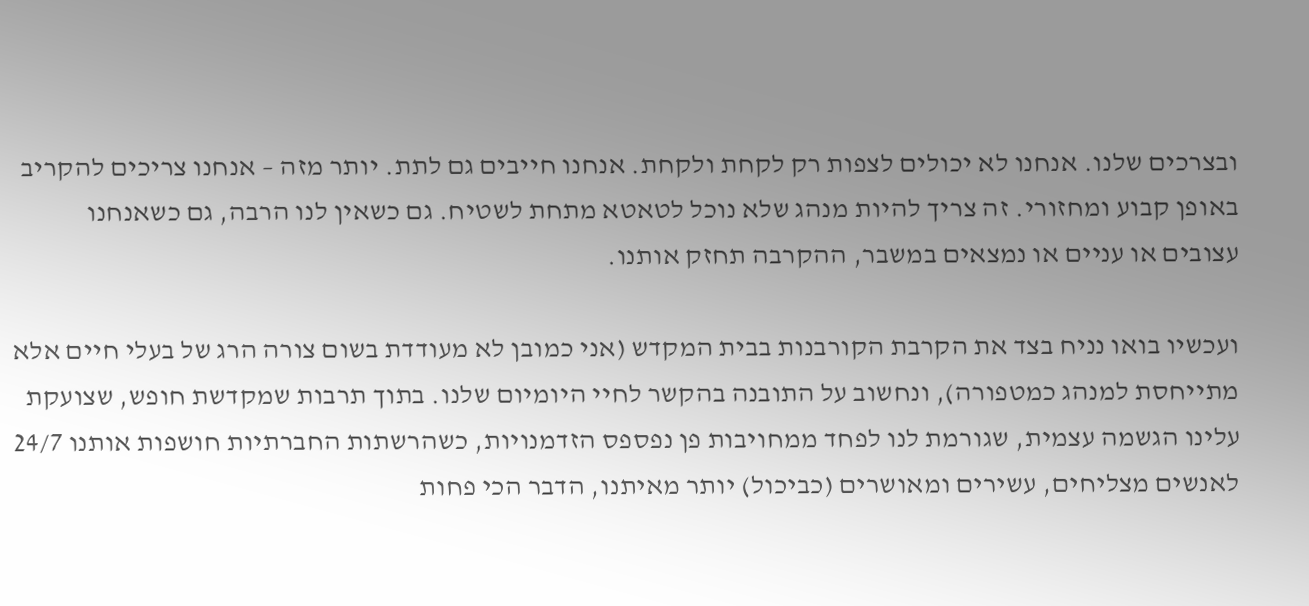ובצרכים שלנו. אנחנו לא יכולים לצפות רק לקחת ולקחת. אנחנו חייבים גם לתת. יותר מזה – אנחנו צריכים להקריב באופן קבוע ומחזורי. זה צריך להיות מנהג שלא נוכל לטאטא מתחת לשטיח. גם כשאין לנו הרבה, גם כשאנחנו עצובים או עניים או נמצאים במשבר, ההקרבה תחזק אותנו.

ועכשיו בואו נניח בצד את הקרבת הקורבנות בבית המקדש (אני כמובן לא מעודדת בשום צורה הרג של בעלי חיים אלא מתייחסת למנהג כמטפורה), ונחשוב על התובנה בהקשר לחיי היומיום שלנו. בתוך תרבות שמקדשת חופש, שצועקת עלינו הגשמה עצמית, שגורמת לנו לפחד ממחויבות פן נפספס הזדמנויות, כשהרשתות החברתיות חושפות אותנו 24/7 לאנשים מצליחים, עשירים ומאושרים (כביכול) יותר מאיתנו, הדבר הכי פחות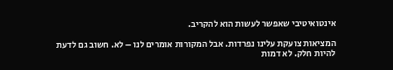אינטואיטיבי שאפשר לעשות הוא להקריב.

המציאות צועקת עלינו נפרדות. אבל המקורות אומרים לנו – לא. חשוב גם לדעת להיות חלק. לא דמות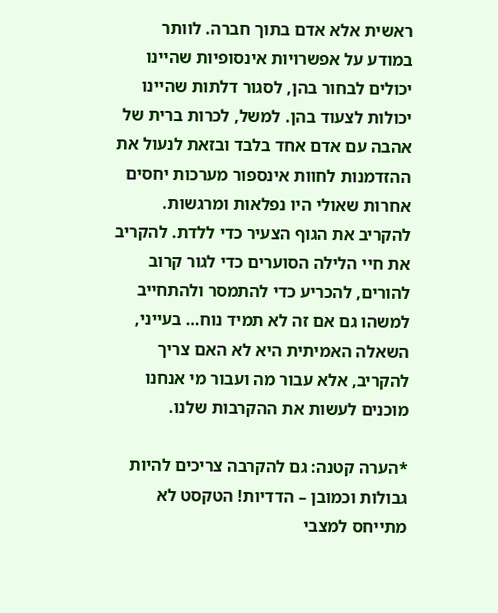ראשית אלא אדם בתוך חברה. לוותר במודע על אפשרויות אינסופיות שהיינו יכולים לבחור בהן, לסגור דלתות שהיינו יכולות לצעוד בהן. למשל, לכרות ברית של אהבה עם אדם אחד בלבד ובזאת לנעול את ההזדמנות לחוות אינספור מערכות יחסים אחרות שאולי היו נפלאות ומרגשות. להקריב את הגוף הצעיר כדי ללדת. להקריב את חיי הלילה הסוערים כדי לגור קרוב להורים, להכריע כדי להתמסר ולהתחייב למשהו גם אם זה לא תמיד נוח… בעייני, השאלה האמיתית היא לא האם צריך להקריב, אלא עבור מה ועבור מי אנחנו מוכנים לעשות את ההקרבות שלנו.

*הערה קטנה: גם להקרבה צריכים להיות גבולות וכמובן – הדדיות! הטקסט לא מתייחס למצבי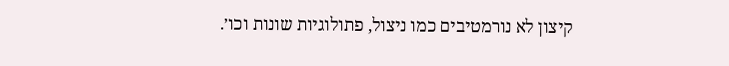קיצון לא נורמטיבים כמו ניצול, פתולוגיות שונות וכו׳.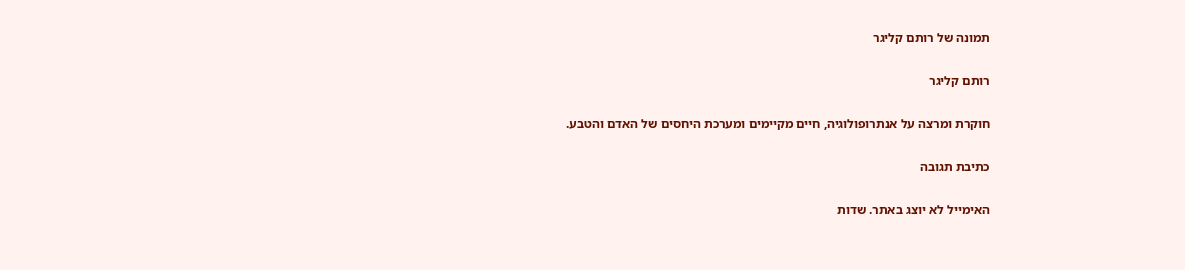תמונה של רותם קליגר

רותם קליגר

חוקרת ומרצה על אנתרופולוגיה, חיים מקיימים ומערכת היחסים של האדם והטבע.

כתיבת תגובה

האימייל לא יוצג באתר. שדות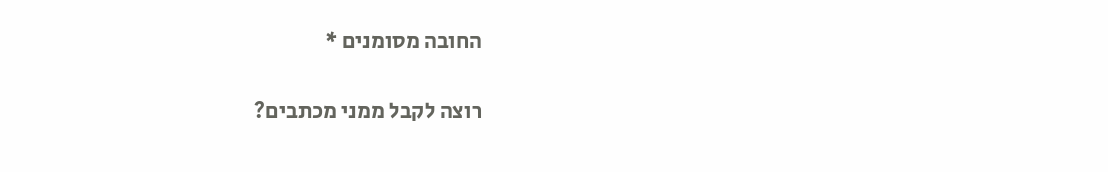החובה מסומנים *

רוצה לקבל ממני מכתבים?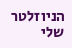הניוזלטר שלי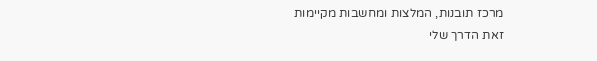מרכז תובנות, המלצות ומחשבות מקיימות
זאת הדרך שלי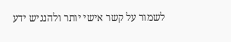לשמור על קשר אישי יותר ולהנגיש ידע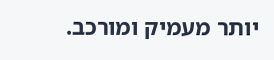יותר מעמיק ומורכב.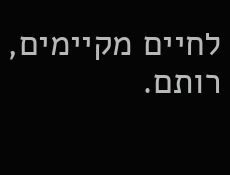לחיים מקיימים, רותם.